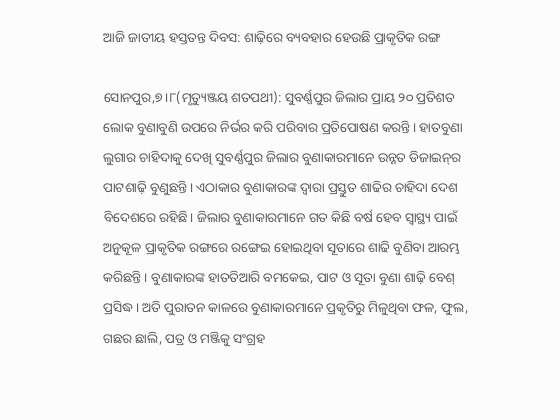ଆଜି ଜାତୀୟ ହସ୍ତତନ୍ତ ଦିବସ: ଶାଢ଼ିରେ ବ୍ୟବହାର ହେଉଛି ପ୍ରାକୃତିକ ରଙ୍ଗ

ସୋନପୁର,୭।୮(ମୃତ୍ୟୁଞ୍ଜୟ ଶତପଥୀ): ସୁବର୍ଣ୍ଣପୁର ଜିଲାର ପ୍ରାୟ ୨୦ ପ୍ରତିଶତ ଲୋକ ବୁଣାବୁଣି ଉପରେ ନିର୍ଭର କରି ପରିବାର ପ୍ରତିପୋଷଣ କରନ୍ତି। ହାତବୁଣା ଲୁଗାର ଚାହିଦାକୁ ଦେଖି ସୁବର୍ଣ୍ଣପୁର ଜିଲାର ବୁଣାକାରମାନେ ଉନ୍ନତ ଡିଜାଇନ୍‌ର ପାଟଶାଢ଼ି ବୁଣୁଛନ୍ତି। ଏଠାକାର ବୁଣାକାରଙ୍କ ଦ୍ୱାରା ପ୍ରସ୍ତୁତ ଶାଢିର ଚାହିଦା ଦେଶ ବିଦେଶରେ ରହିଛି। ଜିଲାର ବୁଣାକାରମାନେ ଗତ କିଛି ବର୍ଷ ହେବ ସ୍ବାସ୍ଥ୍ୟ ପାଇଁ ଅନୁକୂଳ ପ୍ରାକୃତିକ ରଙ୍ଗରେ ରଙ୍ଗେଇ ହୋଇଥିବା ସୂତାରେ ଶାଢି ବୁଣିବା ଆରମ୍ଭ କରିଛନ୍ତି। ବୁଣାକାରଙ୍କ ହାତତିଆରି ବମକେଇ, ପାଟ ଓ ସୂତା ବୁଣା ଶାଢ଼ି ବେଶ୍‌ ପ୍ରସିଦ୍ଧ। ଅତି ପୁରାତନ କାଳରେ ବୁଣାକାରମାନେ ପ୍ରକୃତିରୁ ମିଳୁଥିବା ଫଳ, ଫୁଲ, ଗଛର ଛାଲି, ପତ୍ର ଓ ମଞ୍ଜିକୁ ସଂଗ୍ରହ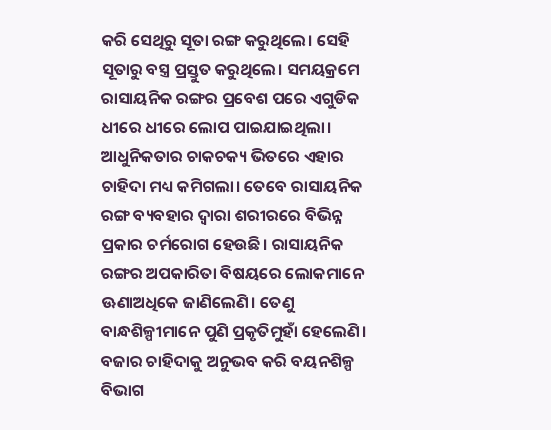କରି ସେଥିରୁ ସୂତା ରଙ୍ଗ କରୁଥିଲେ। ସେହି ସୂତାରୁ ବସ୍ତ୍ର ପ୍ରସ୍ତୁତ କରୁଥିଲେ। ସମୟକ୍ରମେ ରାସାୟନିକ ରଙ୍ଗର ପ୍ରବେଶ ପରେ ଏଗୁଡିକ ଧୀରେ ଧୀରେ ଲୋପ ପାଇଯାଇଥିଲା। ଆଧୁନିକତାର ଚାକଚକ୍ୟ ଭିତରେ ଏହାର ଚାହିଦା ମଧ୍ୟ କମିଗଲା। ତେବେ ରାସାୟନିକ ରଙ୍ଗ ବ୍ୟବହାର ଦ୍ୱାରା ଶରୀରରେ ବିଭିନ୍ନ ପ୍ରକାର ଚର୍ମରୋଗ ହେଉଛି। ରାସାୟନିକ ରଙ୍ଗର ଅପକାରିତା ବିଷୟରେ ଲୋକମାନେ ଊଣାଅଧିକେ ଜାଣିଲେଣି। ତେଣୁ ବାନ୍ଧଶିଳ୍ପୀମାନେ ପୁଣି ପ୍ରକୃତିମୁହାଁ ହେଲେଣି। ବଜାର ଚାହିଦାକୁ ଅନୁଭବ କରି ବୟନଶିଳ୍ପ ବିଭାଗ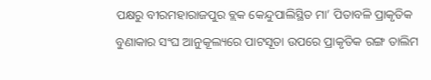ପକ୍ଷରୁ ବୀରମହାରାଜପୁର ବ୍ଲକ କେନ୍ଦୁପାଲିସ୍ଥିତ ମା’ ପିତାବଳି ପ୍ରାକୃତିକ ବୁଣାକାର ସଂଘ ଆନୁକୂଲ୍ୟରେ ପାଟସୂତା ଉପରେ ପ୍ରାକୃତିକ ରଙ୍ଗ ତାଲିମ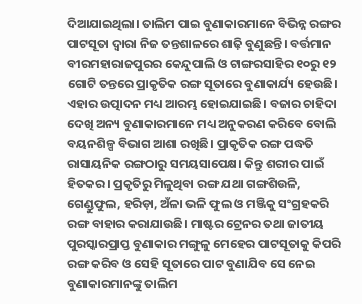ଦିଆଯାଇଥିଲା। ତାଲିମ ପାଇ ବୁଣାକାରମାନେ ବିଭିନ୍ନ ରଙ୍ଗର ପାଟସୂତା ଦ୍ୱାରା ନିଜ ତନ୍ତଶାଳରେ ଶାଢ଼ି ବୁଣୁଛନ୍ତି। ବର୍ତ୍ତମାନ ବୀରମହାରାଜପୁରର କେନ୍ଦୁପାଲି ଓ ଟାଙ୍ଗରସାହିର ୧୦ରୁ ୧୨ ଗୋଟି ତନ୍ତରେ ପ୍ରାକୃତିକ ରଙ୍ଗ ସୂତାରେ ବୁଣାକାର୍ଯ୍ୟ ହେଉଛି। ଏହାର ଉତ୍ପାଦନ ମଧ୍ୟ ଆରମ୍ଭ ହୋଇଯାଇଛି। ବଜାର ଚାହିଦା ଦେଖି ଅନ୍ୟ ବୁଣାକାରମାନେ ମଧ୍ୟ ଅନୁକରଣ କରିବେ ବୋଲି ବୟନଶିଳ୍ପ ବିଭାଗ ଆଶା ରଖିଛି। ପ୍ରାକୃତିକ ରଙ୍ଗ ପଦ୍ଧତି ରାସାୟନିକ ରଙ୍ଗଠାରୁ ସମୟସାପେକ୍ଷ। କିନ୍ତୁ ଶରୀର ପାଇଁ ହିତକର। ପ୍ରକୃତିରୁ ମିଳୁଥିବା ରଙ୍ଗ ଯଥା ଗଙ୍ଗଶିଉଳି, ଗେଣ୍ଡୁଫୁଲ, ହରିଡ଼ା, ଅଁଳା ଭଳି ଫୁଲ ଓ ମଞ୍ଜିକୁ ସଂଗ୍ରହକରି ରଙ୍ଗ ବାହାର କରାଯାଉଛି। ମାଷ୍ଟର ଟ୍ରେନର ତଥା ଜାତୀୟ ପୁରସ୍କାରପ୍ରାପ୍ତ ବୁଣାକାର ମଙ୍ଗୁଳୁ ମେହେର ପାଟସୂତାକୁ କିପରି ରଙ୍ଗ କରିବ ଓ ସେହି ସୂତାରେ ପାଟ ବୁଣାଯିବ ସେ ନେଇ ବୁଣାକାରମାନଙ୍କୁ ତାଲିମ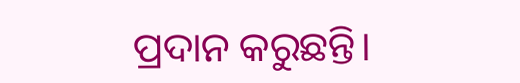ପ୍ରଦାନ କରୁଛନ୍ତି।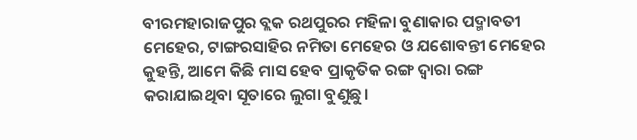ବୀରମହାରାଜପୁର ବ୍ଲକ ରଥପୁରର ମହିଳା ବୁଣାକାର ପଦ୍ମାବତୀ ମେହେର, ଟାଙ୍ଗରସାହିର ନମିତା ମେହେର ଓ ଯଶୋବନ୍ତୀ ମେହେର କୁହନ୍ତି, ଆମେ କିଛି ମାସ ହେବ ପ୍ରାକୃତିକ ରଙ୍ଗ ଦ୍ୱାରା ରଙ୍ଗ କରାଯାଇଥିବା ସୂତାରେ ଲୁଗା ବୁଣୁଛୁ।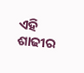ଏହି ଶାଢୀର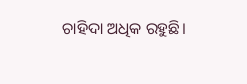ଚାହିଦା ଅଧିକ ରହୁଛି।